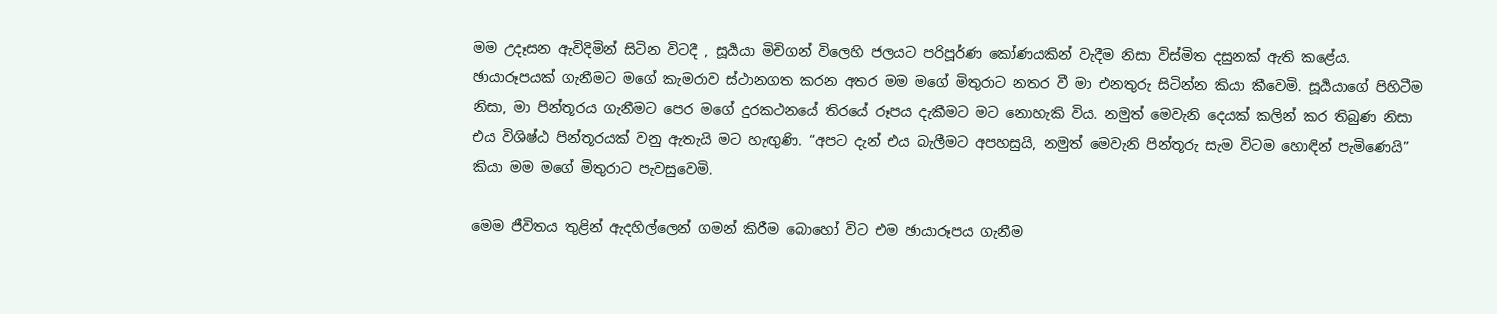මම උදෑසන ඇවිදිමින් සිටින විටදී , සූර්‍යයා මිචිගන් විලෙහි ජලයට පරිපූර්ණ කෝණයකින් වැදීම නිසා විස්මිත දසුනක් ඇති කළේය. ඡායාරූපයක් ගැනීමට මගේ කැමරාව ස්ථානගත කරන අතර මම මගේ මිතුරාට නතර වී මා එනතුරු සිටින්න කියා කීවෙමි. සූර්‍යයාගේ පිහිටීම නිසා, මා පින්තූරය ගැනීමට පෙර මගේ දුරකථනයේ තිරයේ රූපය දැකීමට මට නොහැකි විය. නමුත් මෙවැනි දෙයක් කලින් කර තිබුණ නිසා එය විශිෂ්ඨ පින්තූරයක් වනු ඇතැයි මට හැඟුණි. “අපට දැන් එය බැලීමට අපහසුයි, නමුත් මෙවැනි පින්තූරු සැම විටම හොඳින් පැමිණෙයි” කියා මම මගේ මිතුරාට පැවසුවෙමි.

මෙම ජීවිතය තුළින් ඇදහිල්ලෙන් ගමන් කිරීම බොහෝ විට එම ඡායාරූපය ගැනීම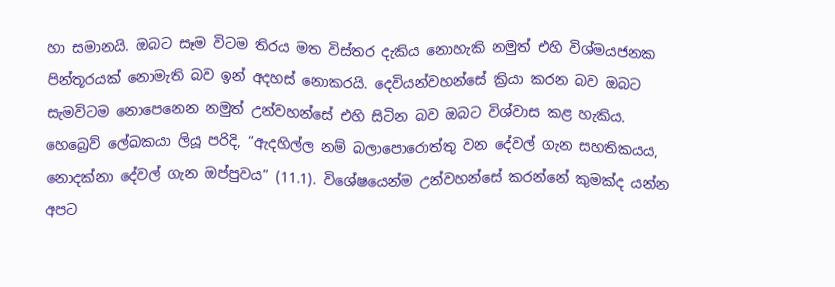හා සමානයි. ඔබට සෑම විටම තිරය මත විස්තර දැකිය නොහැකි නමුත් එහි විශ්මයජනක පින්තූරයක් නොමැති බව ඉන් අදහස් නොකරයි. දෙවියන්වහන්සේ ක්‍රියා කරන බව ඔබට සැමවිටම නොපෙනෙන නමුත් උන්වහන්සේ එහි සිටින බව ඔබට විශ්වාස කළ හැකිය. හෙබ්‍රෙව් ලේඛකයා ලියූ පරිදි, “ඇදහිල්ල නම් බලාපොරොත්තු වන දේවල් ගැන සහතිකයය, නොදක්නා දේවල් ගැන ඔප්පුවය” (11.1). විශේෂයෙන්ම උන්වහන්සේ කරන්නේ කුමක්ද යන්න අපට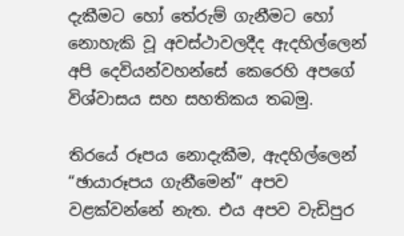දැකීමට හෝ තේරුම් ගැනීමට හෝ නොහැකි වූ අවස්ථාවලදීද ඇදහිල්ලෙන් අපි දෙවියන්වහන්සේ කෙරෙහි අපගේ විශ්වාසය සහ සහතිකය තබමු.

තිරයේ රූපය නොදැකීම, ඇදහිල්ලෙන් “ඡායාරූපය ගැනීමෙන්” අපව වළක්වන්නේ නැත. එය අපව වැඩිපුර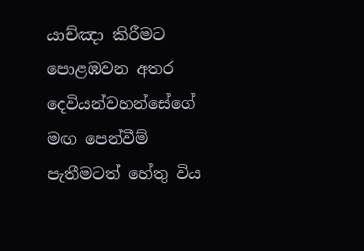යාච්ඤා කිරීමට පොළඹවන අතර දෙවියන්වහන්සේගේ මඟ පෙන්වීම් පැතීමටත් හේතු විය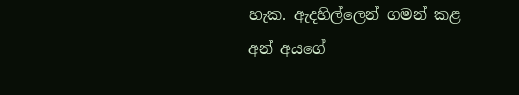හැක. ඇදහිල්ලෙන් ගමන් කළ අන් අයගේ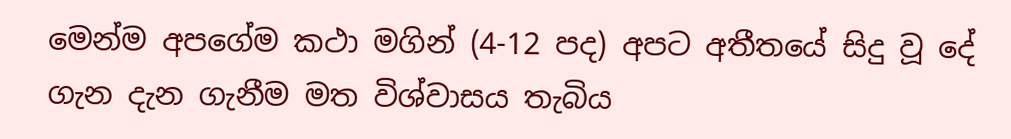මෙන්ම අපගේම කථා මගින් (4-12 පද) අපට අතීතයේ සිදු වූ දේ ගැන දැන ගැනීම මත විශ්වාසය තැබිය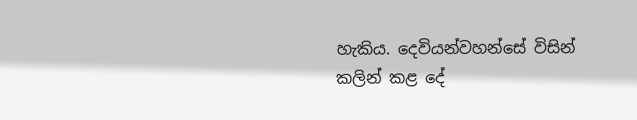හැකිය. දෙවියන්වහන්සේ විසින් කලින් කළ දේ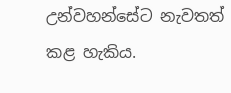උන්වහන්සේට නැවතත් කළ හැකිය.